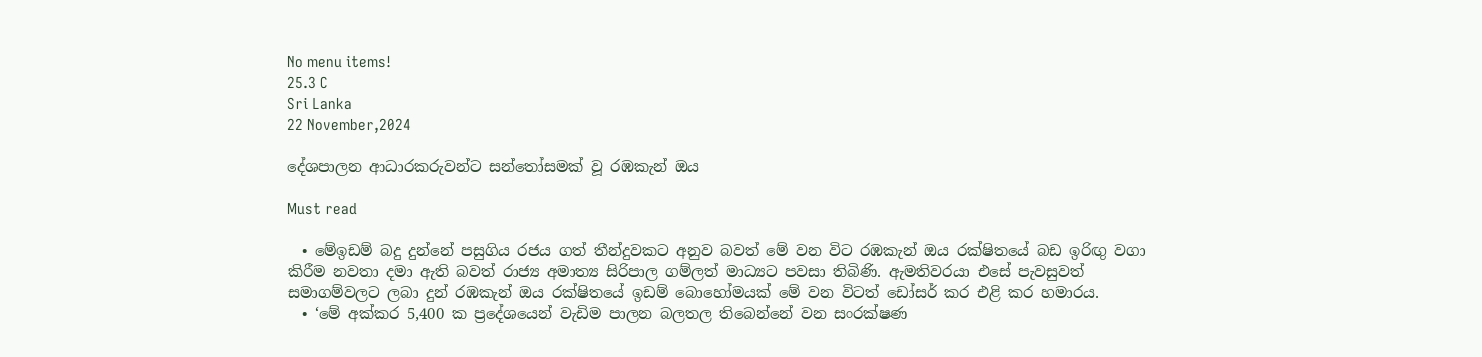No menu items!
25.3 C
Sri Lanka
22 November,2024

දේශපාලන ආධාරකරුවන්ට සන්තෝසමක් වූ රඹකැන් ඔය

Must read

  • මේඉඩම් බදු දුන්නේ පසුගිය රජය ගත් තීන්දුවකට අනුව බවත් මේ වන විට රඹකැන් ඔය රක්ෂිතයේ බඩ ඉරිඟු වගා කිරීම නවතා දමා ඇති බවත් රාජ්‍ය අමාත්‍ය සිරිපාල ගම්ලත් මාධ්‍යට පවසා තිබිණි. ඇමතිවරයා එසේ පැවසුවත් සමාගම්වලට ලබා දුන් රඹකැන් ඔය රක්ෂිතයේ ඉඩම් බොහෝමයක් මේ වන විටත් ඩෝසර් කර එළි කර හමාරය.
  • ‘මේ අක්කර 5,400 ක ප්‍රදේශයෙන් වැඩිම පාලන බලතල තිබෙන්නේ වන සංරක්ෂණ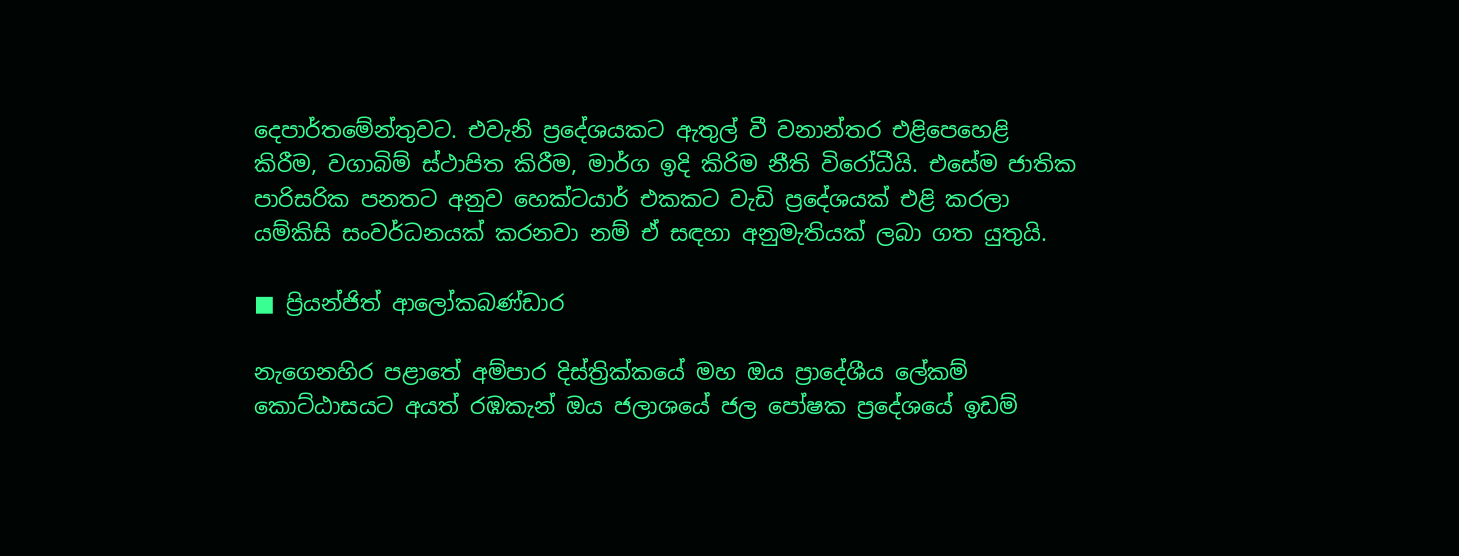දෙපාර්තමේන්තුවට. එවැනි ප්‍රදේශයකට ඇතුල් වී වනාන්තර එළිපෙහෙළි කිරීම, වගාබිම් ස්ථාපිත කිරීම, මාර්ග ඉදි කිරිම නීති විරෝධීයි. එසේම ජාතික පාරිසරික පනතට අනුව හෙක්ටයාර් එකකට වැඩි ප්‍රදේශයක් එළි කරලා යම්කිසි සංවර්ධනයක් කරනවා නම් ඒ සඳහා අනුමැතියක් ලබා ගත යුතුයි.

■ ප්‍රියන්ජිත් ආලෝකබණ්ඩාර

නැගෙනහිර පළාතේ අම්පාර දිස්ත්‍රික්කයේ මහ ඔය ප්‍රාදේශීය ලේකම් කොට්ඨාසයට අයත් රඹකැන් ඔය ජලාශයේ ජල පෝෂක ප්‍රදේශයේ ඉඩම්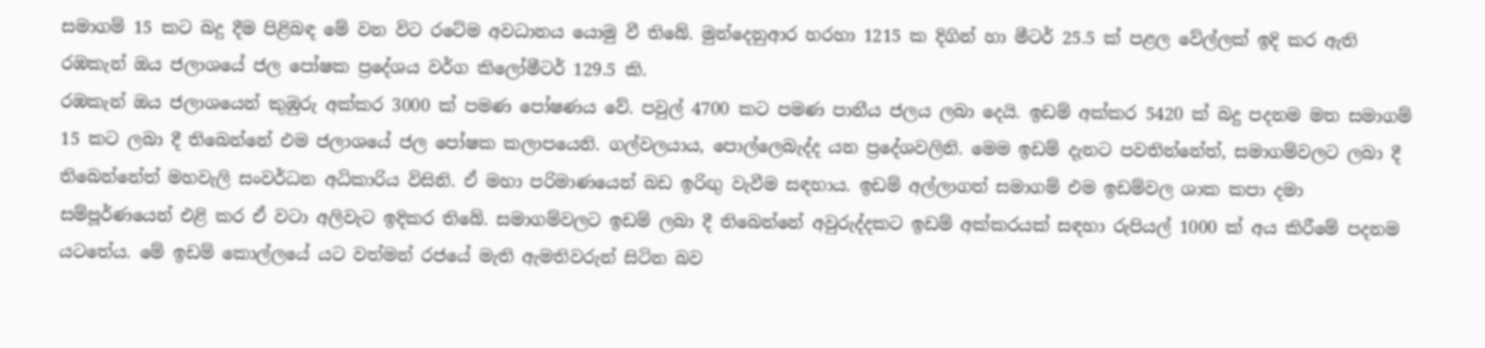සමාගම් 15 කට බදු දීම පිළිබඳ මේ වන විට රටේම අවධානය යොමු වී තිබේ. මුන්දෙනුආර හරහා 1215 ක දිගින් හා මීටර් 25.5 ක් පළල වේල්ලක් ඉදි කර ඇති රඹකැන් ඔය ජලාශයේ ජල පෝෂක ප්‍රදේශය වර්ග කිලෝමීටර් 129.5 කි.
රඹකැන් ඔය ජලාශයෙන් කුඹුරු අක්කර 3000 ක් පමණ පෝෂණය වේ. පවුල් 4700 කට පමණ පානීය ජලය ලබා දෙයි. ඉඩම් අක්කර 5420 ක් බදු පදනම මත සමාගම් 15 කට ලබා දී තිබෙන්නේ එම ජලාශයේ ජල පෝෂක කලාපයෙනි. ගල්වලයාය, පොල්ලෙබැද්ද යන ප්‍රදේශවලිනි. මෙම ඉඩම් දැනට පවතින්නේත්, සමාගම්වලට ලබා දී තිබෙන්නේත් මහවැලි සංවර්ධන අධිකාරිය විසිනි. ඒ මහා පරිමාණයෙන් බඩ ඉරිඟු වැවීම සඳහාය. ඉඩම් අල්ලාගත් සමාගම් එම ඉඩම්වල ශාක කපා දමා සම්පූර්ණයෙන් එළි කර ඒ වටා අලිවැට ඉදිකර තිබේ. සමාගම්වලට ඉඩම් ලබා දී තිබෙන්නේ අවුරුද්දකට ඉඩම් අක්කරයක් සඳහා රුපියල් 1000 ක් අය කිරීමේ පදනම යටතේය. මේ ඉඩම් කොල්ලයේ යට වත්මන් රජයේ මැති ඇමතිවරුන් සිටින බව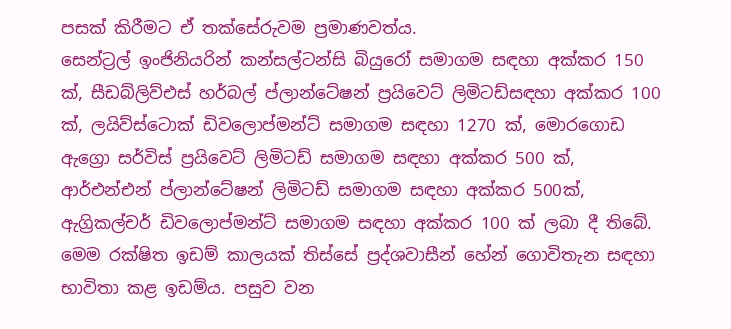පසක් කිරීමට ඒ තක්සේරුවම ප්‍රමාණවත්ය.
සෙන්ට්‍රල් ඉංජිනියරින් කන්සල්ටන්සි බියුරෝ සමාගම සඳහා අක්කර 150 ක්, සීඩබ්ලිව්එස් හර්බල් ප්ලාන්ටේෂන් ප්‍රයිවෙට් ලිමිටඩ්සඳහා අක්කර 100 ක්, ලයිව්ස්ටොක් ඩිවලොප්මන්ට් සමාගම සඳහා 1270 ක්, මොරගොඩ ඇග්‍රො සර්විස් ප්‍රයිවෙට් ලිමිටඩ් සමාගම සඳහා අක්කර 500 ක්, ආර්එන්එන් ප්ලාන්ටේෂන් ලිමිටඩ් සමාගම සඳහා අක්කර 500ක්, ඇග්‍රිකල්චර් ඩිවලොප්මන්ට් සමාගම සඳහා අක්කර 100 ක් ලබා දී තිබේ.
මෙම රක්ෂිත ඉඩම් කාලයක් තිස්සේ ප්‍රද්ශවාසීන් හේන් ගොවිතැන සඳහා භාවිතා කළ ඉඩම්ය. පසුව වන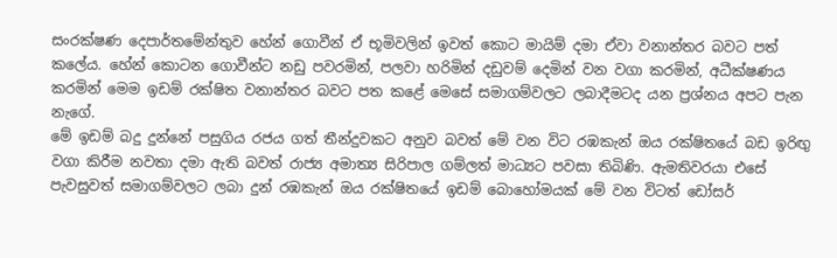සංරක්ෂණ දෙපාර්තමේන්තුව හේන් ගොවීන් ඒ භූමිවලින් ඉවත් කොට මායිම් දමා ඒවා වනාන්තර බවට පත් කලේය. හේන් කොටන ගොවීන්ට නඩු පවරමින්, පලවා හරිමින් දඩුවම් දෙමින් වන වගා කරමින්, අධීක්ෂණය කරමින් මෙම ඉඩම් රක්ෂිත වනාන්තර බවට පත කළේ මෙසේ සමාගම්වලට ලබාදීමටද යන ප්‍රශ්නය අපට පැන නැගේ.
මේ ඉඩම් බදු දුන්නේ පසුගිය රජය ගත් තීන්දුවකට අනුව බවත් මේ වන විට රඹකැන් ඔය රක්ෂිතයේ බඩ ඉරිඟු වගා කිරීම නවතා දමා ඇති බවත් රාජ්‍ය අමාත්‍ය සිරිපාල ගම්ලත් මාධ්‍යට පවසා තිබිණි. ඇමතිවරයා එසේ පැවසුවත් සමාගම්වලට ලබා දුන් රඹකැන් ඔය රක්ෂිතයේ ඉඩම් බොහෝමයක් මේ වන විටත් ඩෝසර්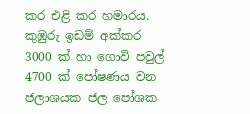කර එළි කර හමාරය. කුඹුරු ඉඩම් අක්කර 3000 ක් හා ගොවි පවුල් 4700 ක් පෝෂණය වන ජලාශයක ජල පෝශක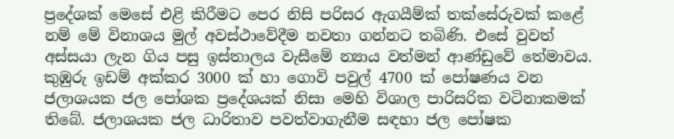ප්‍රදේශක් මෙසේ එළි කිරීමට පෙර නිසි පරිසර ඇගයීම්ක් තක්සේරුවක් කළේ නම් මේ විනාශය මුල් අවස්ථාවේදීම නවතා ගන්නට තබිණි. එසේ වුවත් අස්සයා ලැන ගිය පසු ඉස්තාලය වැසීමේ න්‍යාය වත්මන් ආණ්ඩුවේ තේමාවය.
කුඹුරු ඉඩම් අක්කර 3000 ක් හා ගොවි පවුල් 4700 ක් පෝෂණය වන ජලාශයක ජල පෝශක ප්‍රදේශයක් නිසා මෙහි විශාල පාරිසරික වටිනාකමක් තිබේ. ජලාශයක ජල ධාරිතාව පවත්වාගැනීම සඳහා ජල පෝෂක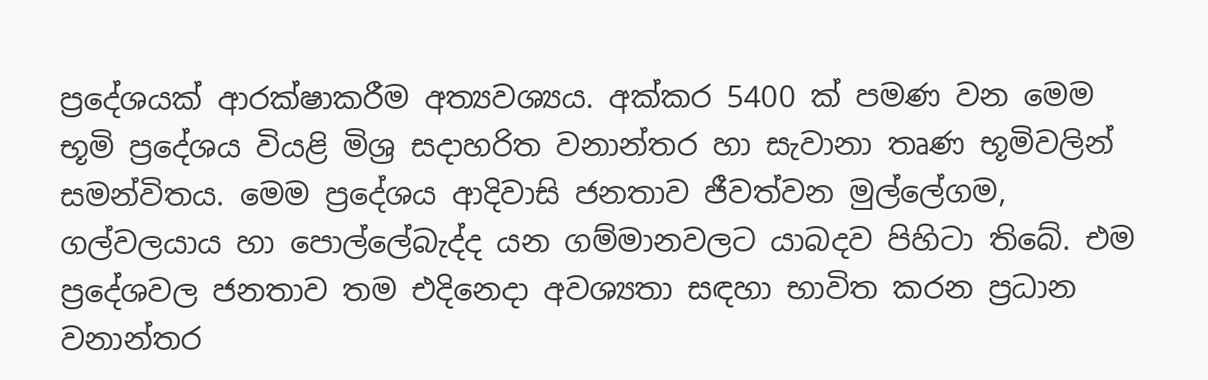ප්‍රදේශයක් ආරක්ෂාකරීම අත්‍යවශ්‍යය. අක්කර 5400 ක් පමණ වන මෙම භූමි ප්‍රදේශය වියළි මිශ්‍ර සදාහරිත වනාන්තර හා සැවානා තෘණ භූමිවලින් සමන්විතය. මෙම ප්‍රදේශය ආදිවාසි ජනතාව ජීවත්වන මුල්ලේගම, ගල්වලයාය හා පොල්ලේබැද්ද යන ගම්මානවලට යාබදව පිහිටා තිබේ. එම ප්‍රදේශවල ජනතාව තම එදිනෙදා අවශ්‍යතා සඳහා භාවිත කරන ප්‍රධාන වනාන්තර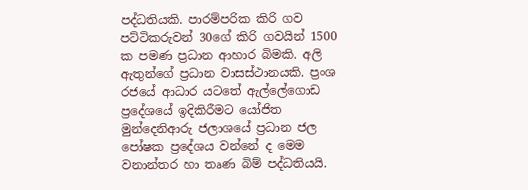පද්ධතියකි. පාරම්පරික කිරි ගව පට්ටිකරුවන් 30ගේ කිරි ගවයින් 1500 ක පමණ ප්‍රධාන ආහාර බිමකි. අලි ඇතුන්ගේ ප්‍රධාන වාසස්ථානයකි. ප්‍රංශ රජයේ ආධාර යටතේ ඇල්ලේගොඩ ප්‍රදේශයේ ඉදිකිරීමට යෝජිත මුන්දෙනිආරු ජලාශයේ ප්‍රධාන ජල පෝෂක ප්‍රදේශය වන්නේ ද මෙම වනාන්තර හා තෘණ බිම් පද්ධතියයි.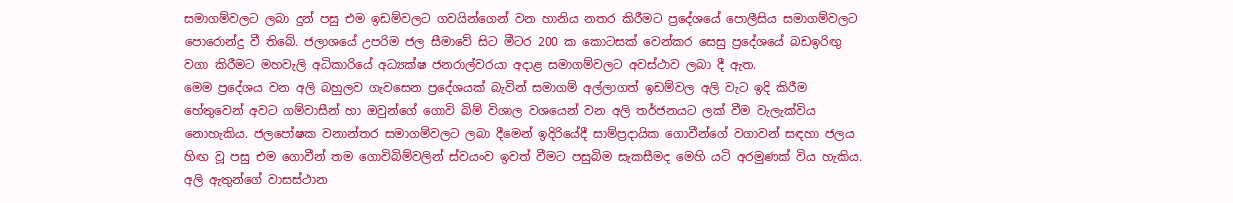සමාගම්වලට ලබා දුන් පසු එම ඉඩම්වලට ගවයින්ගෙන් වන හානිය නතර කිරීමට ප්‍රදේශයේ පොලීසිය සමාගම්වලට පොරොන්දු වී තිබේ. ජලාශයේ උපරිම ජල සීමාවේ සිට මීටර 200 ක කොටසක් වෙන්කර සෙසු ප්‍රදේශයේ බඩඉරිඟු වගා කිරීමට මහවැලි අධිකාරියේ අධ්‍යක්ෂ ජනරාල්වරයා අදාළ සමාගම්වලට අවස්ථාව ලබා දී ඇත.
මෙම ප්‍රදේශය වන අලි බහුලව ගැවසෙන ප්‍රදේශයක් බැවින් සමාගම් අල්ලාගත් ඉඩම්වල අලි වැට ඉදි කිරීම හේතුවෙන් අවට ගම්වාසීන් හා ඔවුන්ගේ ගොවි බිම් විශාල වශයෙන් වන අලි තර්ජනයට ලක් වීම වැලැක්විය නොහැකිය. ජලපෝෂක වනාන්තර සමාගම්වලට ලබා දීමෙන් ඉදිරියේදී සාම්ප්‍රදායික ගොවීන්ගේ වගාවන් සඳහා ජලය හිඟ වූ පසු එම ගොවීන් තම ගොවිබිම්වලින් ස්වයංව ඉවත් වීමට පසුබිම සැකසීමද මෙහි යටි අරමුණක් විය හැකිය. අලි ඇතුන්ගේ වාසස්ථාන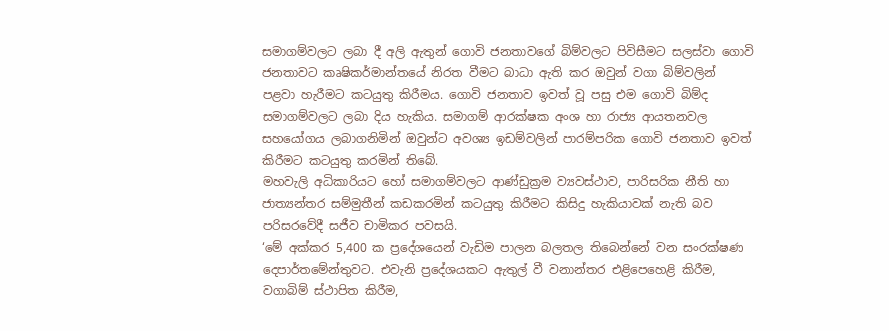සමාගම්වලට ලබා දී අලි ඇතුන් ගොවි ජනතාවගේ බිම්වලට පිවිසීමට සලස්වා ගොවි ජනතාවට කෘෂිකර්මාන්තයේ නිරත වීමට බාධා ඇති කර ඔවුන් වගා බිම්වලින් පළවා හැරීමට කටයුතු කිරීමය. ගොවි ජනතාව ඉවත් වූ පසු එම ගොවි බිම්ද සමාගම්වලට ලබා දිය හැකිය. සමාගම් ආරක්ෂක අංශ හා රාජ්‍ය ආයතනවල සහයෝගය ලබාගනිමින් ඔවුන්ට අවශ්‍ය ඉඩම්වලින් පාරම්පරික ගොවි ජනතාව ඉවත් කිරීමට කටයුතු කරමින් තිබේ.
මහවැලි අධිකාරියට හෝ සමාගම්වලට ආණ්ඩුක්‍රම ව්‍යවස්ථාව, පාරිසරික නීති හා ජාත්‍යන්තර සම්මුතීන් කඩකරමින් කටයුතු කිරීමට කිසිදු හැකියාවක් නැති බව පරිසරවේදී සජීව චාමිකර පවසයි.
‘මේ අක්කර 5,400 ක ප්‍රදේශයෙන් වැඩිම පාලන බලතල තිබෙන්නේ වන සංරක්ෂණ දෙපාර්තමේන්තුවට. එවැනි ප්‍රදේශයකට ඇතුල් වී වනාන්තර එළිපෙහෙළි කිරීම, වගාබිම් ස්ථාපිත කිරීම,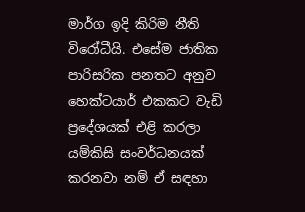මාර්ග ඉදි කිරිම නීති විරෝධීයි. එසේම ජාතික පාරිසරික පනතට අනුව හෙක්ටයාර් එකකට වැඩි ප්‍රදේශයක් එළි කරලා යම්කිසි සංවර්ධනයක් කරනවා නම් ඒ සඳහා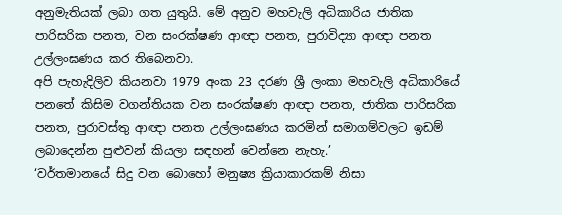අනුමැතියක් ලබා ගත යුතුයි. මේ අනුව මහවැලි අධිකාරිය ජාතික පාරිසරික පනත, වන සංරක්ෂණ ආඥා පනත, පුරාවිද්‍යා ආඥා පනත උල්ලංඝණය කර තිබෙනවා.
අපි පැහැදිලිව කියනවා 1979 අංක 23 දරණ ශ්‍රී ලංකා මහවැලි අධිකාරියේ පනතේ කිසිම වගන්තියක වන සංරක්ෂණ ආඥා පනත, ජාතික පාරිසරික පනත, පුරාවස්තු ආඥා පනත උල්ලංඝණය කරමින් සමාගම්වලට ඉඩම් ලබාදෙන්න පුළුවන් කියලා සඳහන් වෙන්නෙ නැහැ.’
‘වර්තමානයේ සිදු වන බොහෝ මනුෂ්‍ය ක්‍රියාකාරකම් නිසා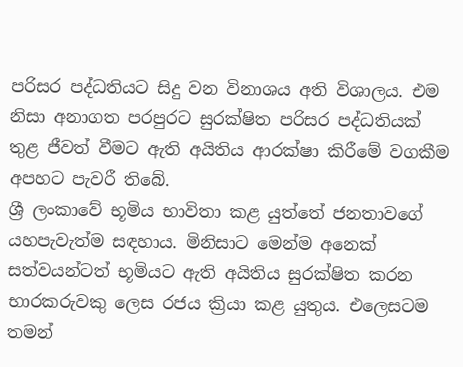පරිසර පද්ධතියට සිදු වන විනාශය අති විශාලය. එම නිසා අනාගත පරපුරට සුරක්ෂිත පරිසර පද්ධතියක් තුළ ජීවත් වීමට ඇති අයිතිය ආරක්ෂා කිරීමේ වගකීම අපහට පැවරී තිබේ.
ශ්‍රී ලංකාවේ භූමිය භාවිතා කළ යුත්තේ ජනතාවගේ යහපැවැත්ම සඳහාය. මිනිසාට මෙන්ම අනෙක් සත්වයන්ටත් භූමියට ඇති අයිතිය සුරක්ෂිත කරන භාරකරුවකු ලෙස රජය ක්‍රියා කළ යුතුය. එලෙසටම තමන්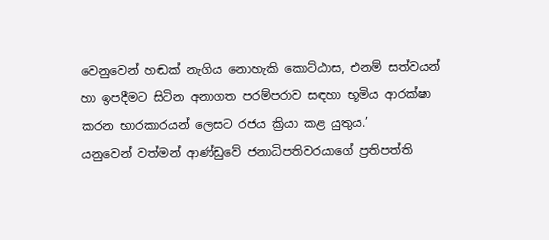වෙනුවෙන් හඬක් නැගිය නොහැකි කොට්ඨාස, එනම් සත්වයන් හා ඉපදීමට සිටින අනාගත පරම්පරාව සඳහා භූමිය ආරක්ෂා කරන භාරකාරයන් ලෙසට රජය ක්‍රියා කළ යුතුය.’
යනුවෙන් වත්මන් ආණ්ඩුවේ ජනාධිපතිවරයාගේ ප්‍රතිපත්ති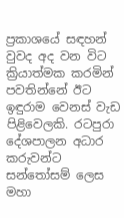ප්‍රකාශයේ සඳහන් වුවද අද වන විට ක්‍රියාත්මක කරමින් පවතින්නේ ඊට ඉඳුරාම වෙනස් වැඩ පිළිවෙලකි. රටපුරා දේශපාලන අධාර කරුවන්ට සන්තෝසම් ලෙස මහා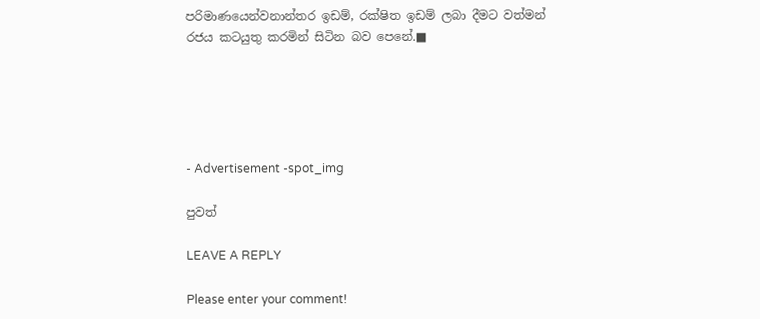පරිමාණයෙන්වනාන්තර ඉඩම්, රක්ෂිත ඉඩම් ලබා දීමට වත්මන් රජය කටයුතු කරමින් සිටින බව පෙනේ.■





- Advertisement -spot_img

පුවත්

LEAVE A REPLY

Please enter your comment!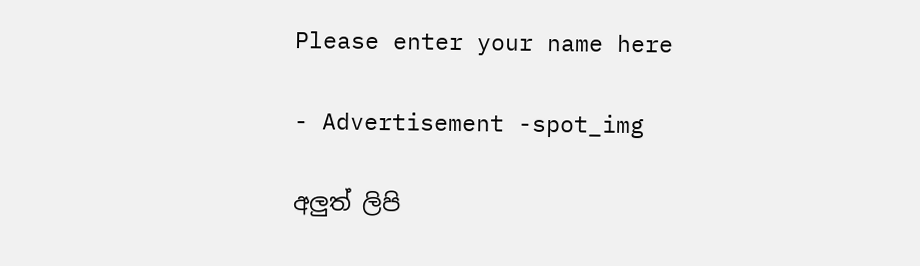Please enter your name here

- Advertisement -spot_img

අලුත් ලිපි